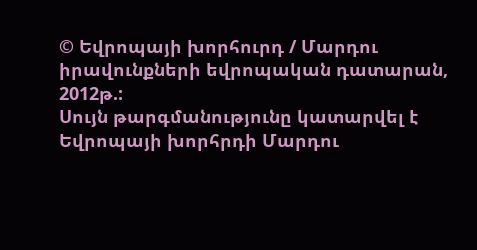© Եվրոպայի խորհուրդ / Մարդու իրավունքների եվրոպական դատարան, 2012թ.:
Սույն թարգմանությունը կատարվել է Եվրոպայի խորհրդի Մարդու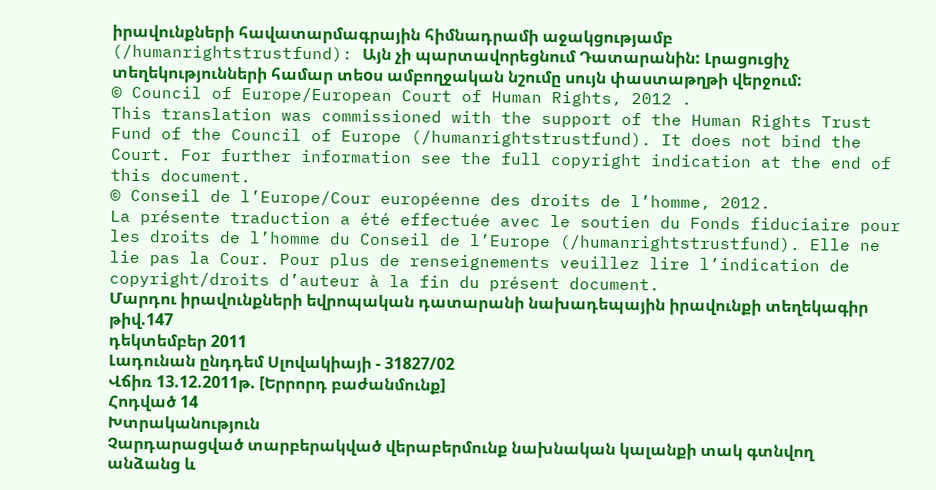իրավունքների հավատարմագրային հիմնադրամի աջակցությամբ (/humanrightstrustfund): Այն չի պարտավորեցնում Դատարանին: Լրացուցիչ տեղեկությունների համար տեoս ամբողջական նշումը սույն փաստաթղթի վերջում:
© Council of Europe/European Court of Human Rights, 2012 .
This translation was commissioned with the support of the Human Rights Trust Fund of the Council of Europe (/humanrightstrustfund). It does not bind the Court. For further information see the full copyright indication at the end of this document.
© Conseil de l’Europe/Cour européenne des droits de l’homme, 2012.
La présente traduction a été effectuée avec le soutien du Fonds fiduciaire pour les droits de l’homme du Conseil de l’Europe (/humanrightstrustfund). Elle ne lie pas la Cour. Pour plus de renseignements veuillez lire l’indication de copyright/droits d’auteur à la fin du présent document.
Մարդու իրավունքների եվրոպական դատարանի նախադեպային իրավունքի տեղեկագիր թիվ.147
դեկտեմբեր 2011
Լադունան ընդդեմ Սլովակիայի - 31827/02
Վճիռ 13.12.2011թ. [Երրորդ բաժանմունք]
Հոդված 14
Խտրականություն
Չարդարացված տարբերակված վերաբերմունք նախնական կալանքի տակ գտնվող անձանց և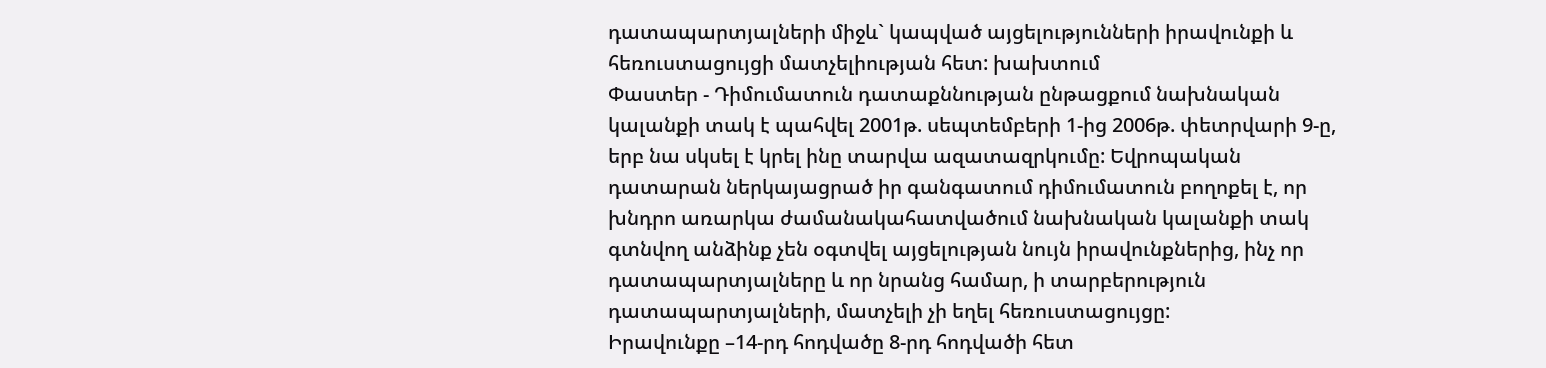դատապարտյալների միջև` կապված այցելությունների իրավունքի և հեռուստացույցի մատչելիության հետ: խախտում
Փաստեր - Դիմումատուն դատաքննության ընթացքում նախնական կալանքի տակ է պահվել 2001թ. սեպտեմբերի 1-ից 2006թ. փետրվարի 9-ը, երբ նա սկսել է կրել ինը տարվա ազատազրկումը: Եվրոպական դատարան ներկայացրած իր գանգատում դիմումատուն բողոքել է, որ խնդրո առարկա ժամանակահատվածում նախնական կալանքի տակ գտնվող անձինք չեն օգտվել այցելության նույն իրավունքներից, ինչ որ դատապարտյալները և որ նրանց համար, ի տարբերություն դատապարտյալների, մատչելի չի եղել հեռուստացույցը:
Իրավունքը –14-րդ հոդվածը 8-րդ հոդվածի հետ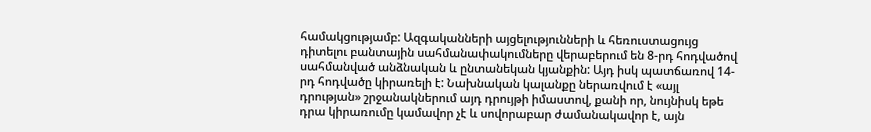համակցությամբ: Ազգականների այցելությունների և հեռուստացույց դիտելու բանտային սահմանափակումները վերաբերում են 8-րդ հոդվածով սահմանված անձնական և ընտանեկան կյանքին: Այդ իսկ պատճառով 14-րդ հոդվածը կիրառելի է: Նախնական կալանքը ներառվում է «այլ դրության» շրջանակներում այդ դրույթի իմաստով, քանի որ, նույնիսկ եթե դրա կիրառումը կամավոր չէ և սովորաբար ժամանակավոր է, այն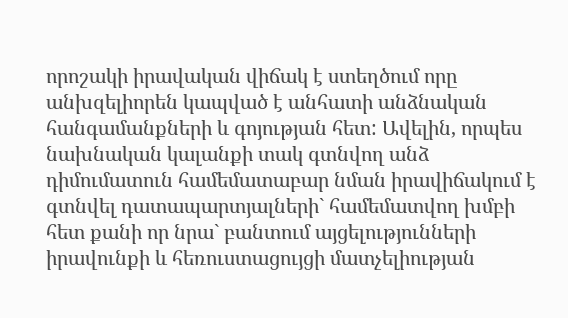որոշակի իրավական վիճակ է ստեղծում որը անխզելիորեն կապված է անհատի անձնական հանգամանքների և գոյության հետ: Ավելին, որպես նախնական կալանքի տակ գտնվող անձ դիմումատուն համեմատաբար նման իրավիճակում է գտնվել դատապարտյալների` համեմատվող խմբի հետ քանի որ նրա` բանտում այցելությունների իրավունքի և հեռուստացույցի մատչելիության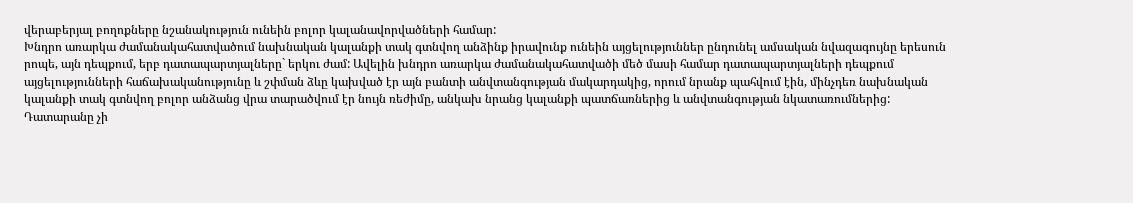վերաբերյալ բողոքները նշանակություն ունեին բոլոր կալանավորվածների համար:
Խնդրո առարկա ժամանակահատվածում նախնական կալանքի տակ գտնվող անձինք իրավունք ունեին այցելություններ ընդունել ամսական նվազագույնը երեսուն րոպե, այն դեպքում, երբ դատապարտյալները` երկու ժամ: Ավելին խնդրո առարկա ժամանակահատվածի մեծ մասի համար դատապարտյալների դեպքում այցելությունների հաճախականությունը և շփման ձևը կախված էր այն բանտի անվտանգության մակարդակից, որում նրանք պահվում էին, մինչդեռ նախնական կալանքի տակ գտնվող բոլոր անձանց վրա տարածվում էր նույն ռեժիմը, անկախ նրանց կալանքի պատճառներից և անվտանգության նկատառումներից:
Դատարանը չի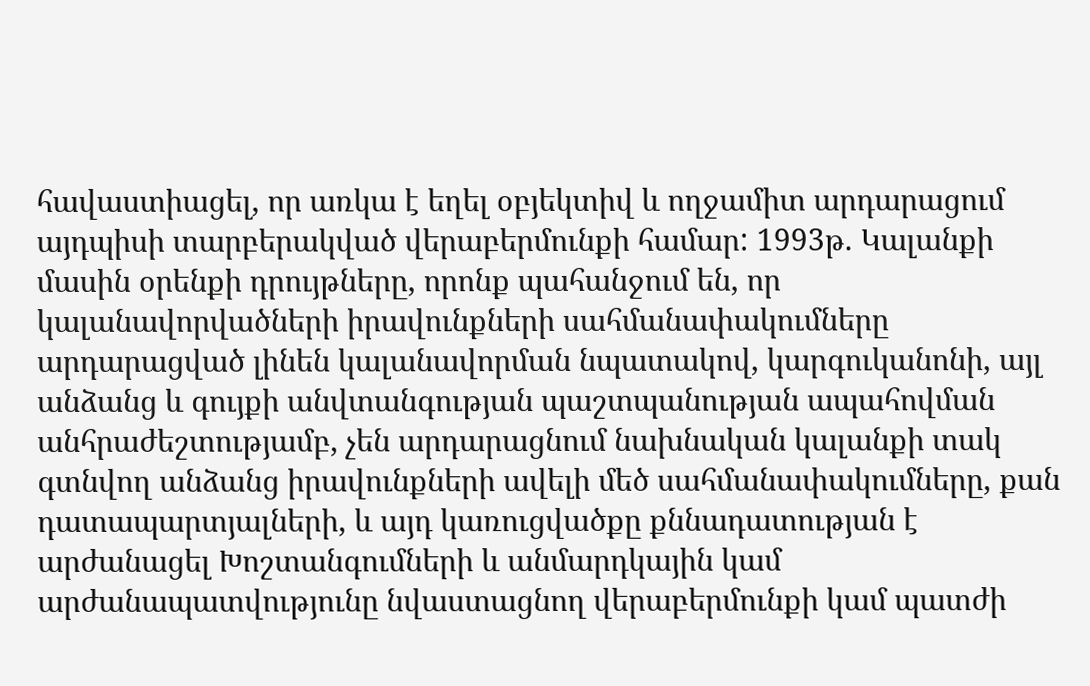հավաստիացել, որ առկա է եղել օբյեկտիվ և ողջամիտ արդարացում այդպիսի տարբերակված վերաբերմունքի համար: 1993թ. Կալանքի մասին օրենքի դրույթները, որոնք պահանջում են, որ կալանավորվածների իրավունքների սահմանափակումները արդարացված լինեն կալանավորման նպատակով, կարգուկանոնի, այլ անձանց և գույքի անվտանգության պաշտպանության ապահովման անհրաժեշտությամբ, չեն արդարացնում նախնական կալանքի տակ գտնվող անձանց իրավունքների ավելի մեծ սահմանափակումները, քան դատապարտյալների, և այդ կառուցվածքը քննադատության է արժանացել Խոշտանգումների և անմարդկային կամ արժանապատվությունը նվաստացնող վերաբերմունքի կամ պատժի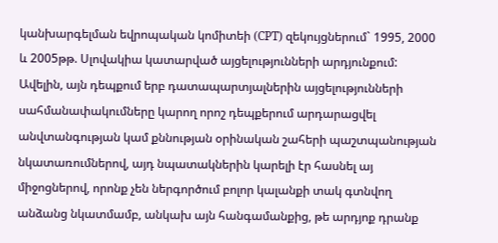կանխարգելման եվրոպական կոմիտեի (CPT) զեկույցներում` 1995, 2000 և 2005թթ. Սլովակիա կատարված այցելությունների արդյունքում: Ավելին, այն դեպքում երբ դատապարտյալներին այցելությունների սահմանափակումները կարող որոշ դեպքերում արդարացվել անվտանգության կամ քննության օրինական շահերի պաշտպանության նկատառումներով, այդ նպատակներին կարելի էր հասնել այ միջոցներով, որոնք չեն ներգործում բոլոր կալանքի տակ գտնվող անձանց նկատմամբ, անկախ այն հանգամանքից, թե արդյոք դրանք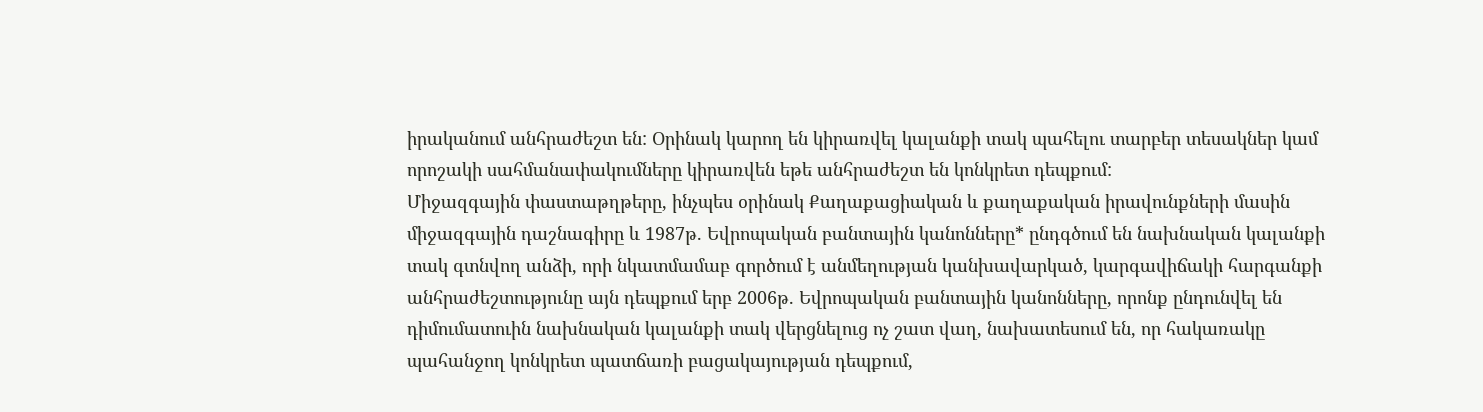իրականում անհրաժեշտ են: Օրինակ կարող են կիրառվել կալանքի տակ պահելու տարբեր տեսակներ կամ որոշակի սահմանափակումները կիրառվեն եթե անհրաժեշտ են կոնկրետ դեպքում:
Միջազգային փաստաթղթերը, ինչպես օրինակ Քաղաքացիական և քաղաքական իրավունքների մասին միջազգային դաշնագիրը և 1987թ. Եվրոպական բանտային կանոնները* ընդգծում են նախնական կալանքի տակ գտնվող անձի, որի նկատմամաբ գործում է անմեղության կանխավարկած, կարգավիճակի հարգանքի անհրաժեշտությունը այն դեպքում երբ 2006թ. Եվրոպական բանտային կանոնները, որոնք ընդունվել են դիմումատուին նախնական կալանքի տակ վերցնելուց ոչ շատ վաղ, նախատեսում են, որ հակառակը պահանջող կոնկրետ պատճառի բացակայության դեպքում,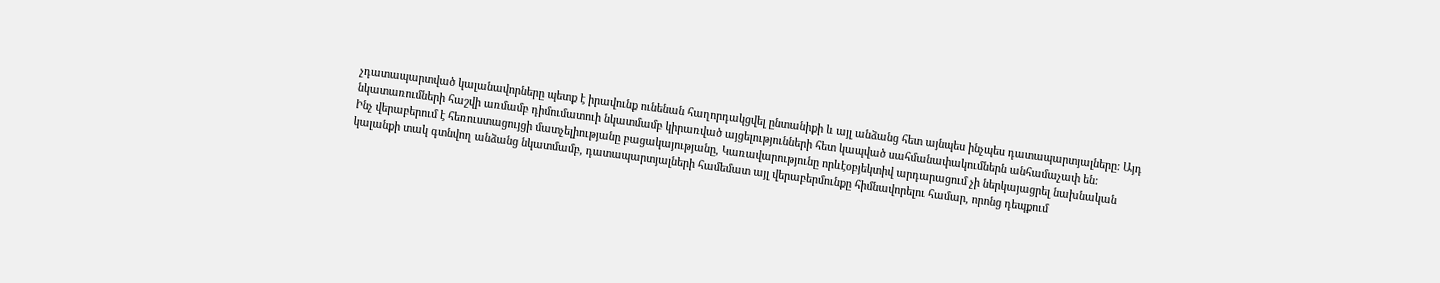չդատապարտված կալանավորները պետք է իրավունք ունենան հաղորդակցվել ընտանիքի և այլ անձանց հետ այնպես ինչպես դատապարտյալները: Այդ նկատառումների հաշվի առմամբ դիմումատուի նկատմամբ կիրառված այցելությունների հետ կապված սահմանափակումներն անհամաչափ են:
Ինչ վերաբերում է հեռուստացույցի մատչելիությանը բացակայությանը, Կառավարությունը որևէօբյեկտիվ արդարացում չի ներկայացրել նախնական կալանքի տակ գտնվող անձանց նկատմամբ, դատապարտյալների համեմատ այլ վերաբերմունքը հիմնավորելու համար, որոնց դեպքում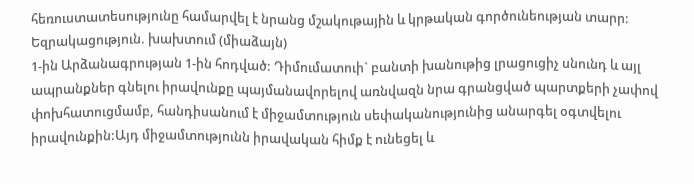հեռուստատեսությունը համարվել է նրանց մշակութային և կրթական գործունեության տարր:
Եզրակացություն. խախտում (միաձայն)
1-ին Արձանագրության 1-ին հոդված: Դիմումատուի` բանտի խանութից լրացուցիչ սնունդ և այլ ապրանքներ գնելու իրավունքը պայմանավորելով առնվազն նրա գրանցված պարտքերի չափով փոխհատուցմամբ, հանդիսանում է միջամտություն սեփականությունից անարգել օգտվելու իրավունքին:Այդ միջամտությունն իրավական հիմք է ունեցել և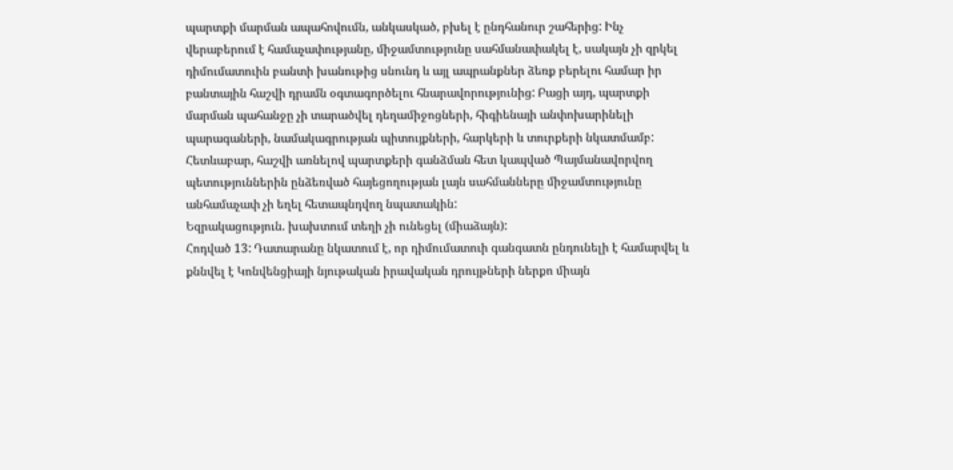պարտքի մարման ապահովումն, անկասկած, բխել է ընդհանուր շահերից: Ինչ վերաբերում է համաչափությանը, միջամտությունը սահմանափակել է, սակայն չի զրկել դիմումատուին բանտի խանութից սնունդ և այլ ապրանքներ ձեռք բերելու համար իր բանտային հաշվի դրամն օգտագործելու հնարավորությունից: Բացի այդ, պարտքի մարման պահանջը չի տարածվել դեղամիջոցների, հիգիենայի անփոխարինելի պարագաների, նամակագրության պիտույքների, հարկերի և տուրքերի նկատմամբ: Հետևաբար, հաշվի առնելով պարտքերի գանձման հետ կապված Պայմանավորվող պետություններին ընձեռված հայեցողության լայն սահմանները միջամտությունը անհամաչափ չի եղել հետապնդվող նպատակին:
Եզրակացություն. խախտում տեղի չի ունեցել (միաձայն):
Հոդված 13: Դատարանը նկատում է, որ դիմումատուի գանգատն ընդունելի է համարվել և քննվել է Կոնվենցիայի նյութական իրավական դրույթների ներքո միայն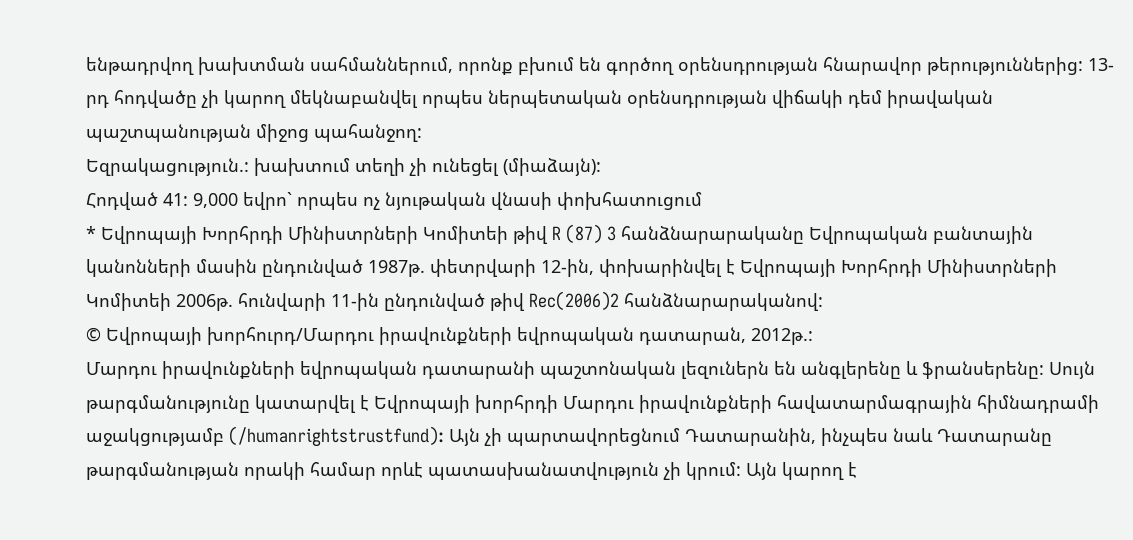ենթադրվող խախտման սահմաններում, որոնք բխում են գործող օրենսդրության հնարավոր թերություններից: 13-րդ հոդվածը չի կարող մեկնաբանվել որպես ներպետական օրենսդրության վիճակի դեմ իրավական պաշտպանության միջոց պահանջող:
Եզրակացություն.: խախտում տեղի չի ունեցել (միաձայն):
Հոդված 41: 9,000 եվրո` որպես ոչ նյութական վնասի փոխհատուցում
* Եվրոպայի Խորհրդի Մինիստրների Կոմիտեի թիվ R (87) 3 հանձնարարականը Եվրոպական բանտային կանոնների մասին ընդունված 1987թ. փետրվարի 12-ին, փոխարինվել է Եվրոպայի Խորհրդի Մինիստրների Կոմիտեի 2006թ. հունվարի 11-ին ընդունված թիվ Rec(2006)2 հանձնարարականով:
© Եվրոպայի խորհուրդ/Մարդու իրավունքների եվրոպական դատարան, 2012թ.:
Մարդու իրավունքների եվրոպական դատարանի պաշտոնական լեզուներն են անգլերենը և ֆրանսերենը: Սույն թարգմանությունը կատարվել է Եվրոպայի խորհրդի Մարդու իրավունքների հավատարմագրային հիմնադրամի աջակցությամբ (/humanrightstrustfund): Այն չի պարտավորեցնում Դատարանին, ինչպես նաև Դատարանը թարգմանության որակի համար որևէ պատասխանատվություն չի կրում: Այն կարող է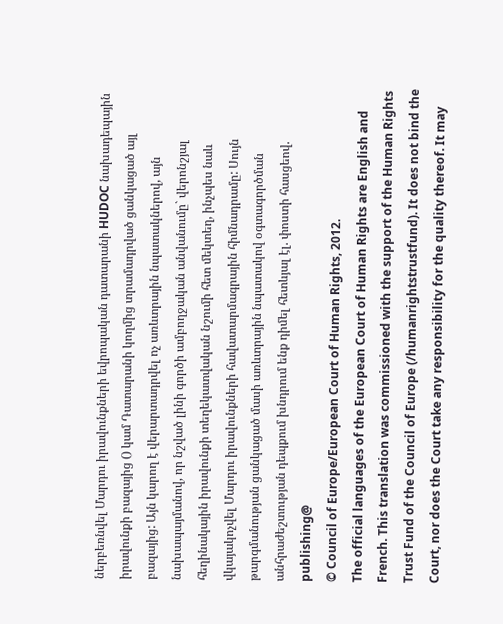ներբեռնվել Մարդու իրավունքների եվրոպական դատարանի HUDOC նախադեպային իրավունքի բազայից () կամ Դատարանի կողմից տրամադրված ցանկացած այլ բազայից: Այն կարող է վերարտադրվել ոչ առևտրային նպատակներով, այն նախապայմանով, որ նշված լինի գործի ամբողջական անվանումը` վերոնշյալ հեղինակային իրավունքի տեղեկատվական նշումի հետ մեկտեղ, ինչպես նաև վկայակոչվել Մարդու իրավունքների հավատարմագրային հիմնադրամը: Սույն թարգմանության ցանկացած մասի առևտրային նպատակով օգտագործման անհրաժեշտության դեպքում խնդրում ենք դիմել հետևյալ էլ. փոստի հասցեով. publishing@
© Council of Europe/European Court of Human Rights, 2012.
The official languages of the European Court of Human Rights are English and French. This translation was commissioned with the support of the Human Rights Trust Fund of the Council of Europe (/humanrightstrustfund). It does not bind the Court, nor does the Court take any responsibility for the quality thereof. It may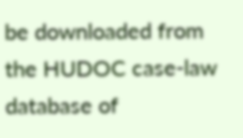be downloaded from the HUDOC case-law database of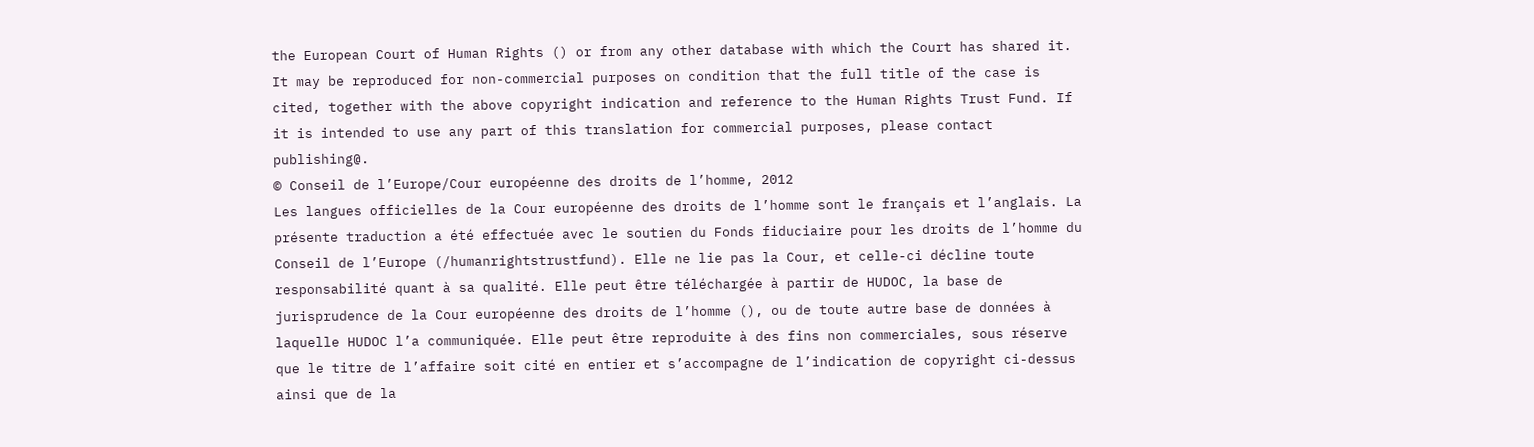the European Court of Human Rights () or from any other database with which the Court has shared it. It may be reproduced for non-commercial purposes on condition that the full title of the case is cited, together with the above copyright indication and reference to the Human Rights Trust Fund. If it is intended to use any part of this translation for commercial purposes, please contact publishing@.
© Conseil de l’Europe/Cour européenne des droits de l’homme, 2012
Les langues officielles de la Cour européenne des droits de l’homme sont le français et l’anglais. La présente traduction a été effectuée avec le soutien du Fonds fiduciaire pour les droits de l’homme du Conseil de l’Europe (/humanrightstrustfund). Elle ne lie pas la Cour, et celle-ci décline toute responsabilité quant à sa qualité. Elle peut être téléchargée à partir de HUDOC, la base de jurisprudence de la Cour européenne des droits de l’homme (), ou de toute autre base de données à laquelle HUDOC l’a communiquée. Elle peut être reproduite à des fins non commerciales, sous réserve que le titre de l’affaire soit cité en entier et s’accompagne de l’indication de copyright ci-dessus ainsi que de la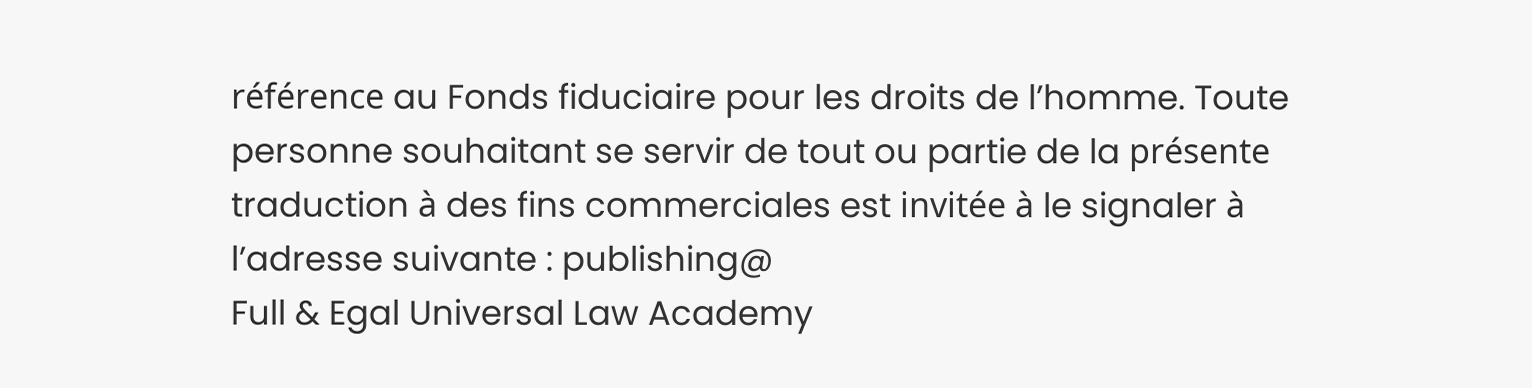référence au Fonds fiduciaire pour les droits de l’homme. Toute personne souhaitant se servir de tout ou partie de la présente traduction à des fins commerciales est invitée à le signaler à l’adresse suivante : publishing@
Full & Egal Universal Law Academy